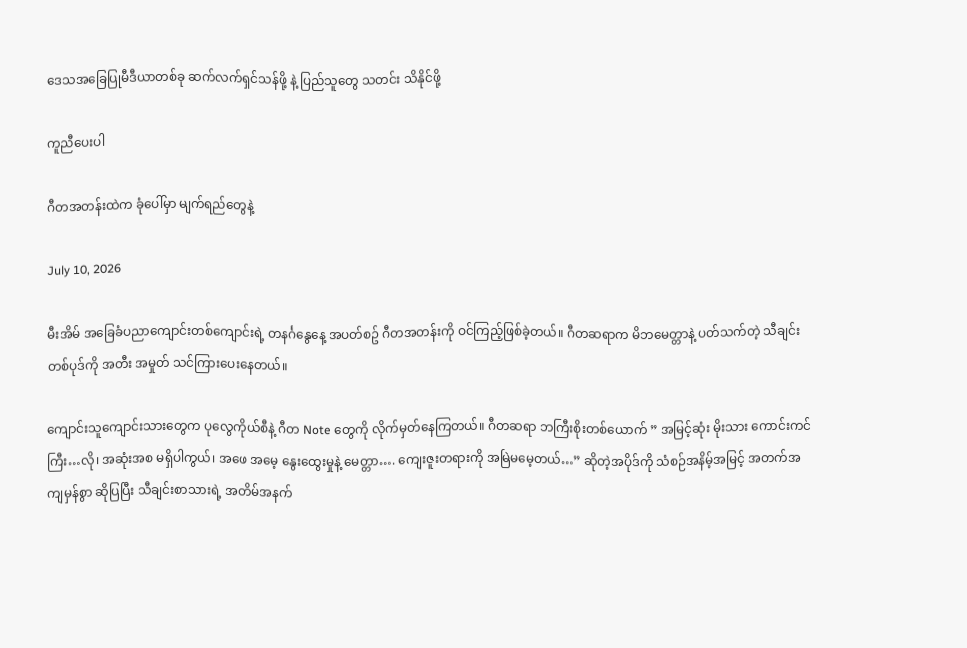ဒေသအခြေပြုမီဒီယာတစ်ခု ဆက်လက်ရှင်သန်ဖို့ နဲ့ ပြည်သူတွေ သတင်း သိနိုင်ဖို့

ကူညီပေးပါ

ဂီတအတန်းထဲက ခုံပေါ်မှာ မျက်ရည်တွေနဲ့

July 10, 2026

မီးအိမ် အခြေခံပညာကျောင်းတစ်ကျောင်းရဲ့ တနင်္ဂနွေနေ့ အပတ်စဥ် ဂီတအတန်းကို ဝင်ကြည့်ဖြစ်ခဲ့တယ်။ ဂီတဆရာက မိဘမေတ္တာနဲ့ ပတ်သက်တဲ့ သီချင်းတစ်ပုဒ်ကို အတီး အမှုတ် သင်ကြားပေးနေတယ်။

ကျောင်းသူကျောင်းသားတွေက ပုလွေကိုယ်စီနဲ့ ဂီတ Note တွေကို လိုက်မှတ်နေကြတယ်။ ဂီတဆရာ ဘကြီးစိုးတစ်ယောက် ” အမြင့်ဆုံး မိုးသား ကောင်းကင်ကြီး…လို၊ အဆုံးအစ မရှိပါကွယ်၊ အဖေ အမေ့ နွေးထွေးမှုနဲ့ မေတ္တာ…. ကျေးဇူးတရားကို အမြဲမမေ့တယ်…” ဆိုတဲ့အပိုဒ်ကို သံစဉ်အနိမ့်အမြင့် အတက်အကျမှန်စွာ ဆိုပြပြီး သီချင်းစာသားရဲ့ အတိမ်အနက်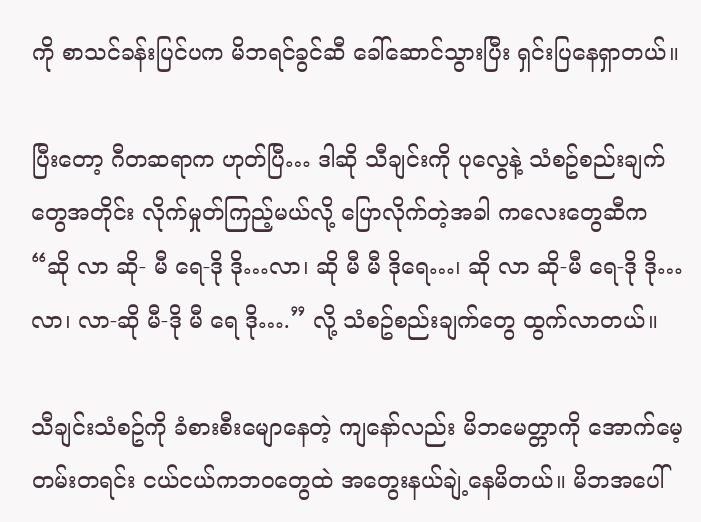ကို စာသင်ခန်းပြင်ပက မိဘရင်ခွင်ဆီ ခေါ်ဆောင်သွားပြီး ရှင်းပြနေရှာတယ်။

ပြီးတော့ ဂီတဆရာက ဟုတ်ပြီ… ဒါဆို သီချင်းကို ပုလွေနဲ့ သံစဥ်စည်းချက်တွေအတိုင်း လိုက်မှုတ်ကြည့်မယ်လို့ ပြောလိုက်တဲ့အခါ ကလေးတွေဆီက “ဆို လာ ဆို- မီ ရေ-ဒို ဒို…လာ၊ ဆို မီ မီ ဒိုရေ…၊ ဆို လာ ဆို-မီ ရေ-ဒို ဒို…လာ၊ လာ-ဆို မီ-ဒို မီ ရေ ဒို….” လို့ သံစဥ်စည်းချက်တွေ ထွက်လာတယ်။

သီချင်းသံစဥ်ကို ခံစားစီးမျောနေတဲ့ ကျနော်လည်း မိဘမေတ္တာကို အောက်မေ့တမ်းတရင်း ငယ်ငယ်ကဘဝတွေထဲ အတွေးနယ်ချဲ့နေမိတယ်။ မိဘအပေါ်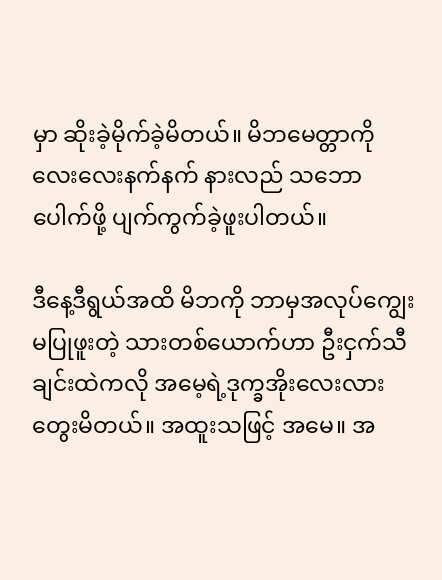မှာ ဆိုးခဲ့မိုက်ခဲ့မိတယ်။ မိဘမေတ္တာကို လေးလေးနက်နက် နားလည် သဘောပေါက်ဖို့ ပျက်ကွက်ခဲ့ဖူးပါတယ်။

ဒီနေ့ဒီရွယ်အထိ မိဘကို ဘာမှအလုပ်ကျွေးမပြုဖူးတဲ့ သားတစ်ယောက်ဟာ ဦးငှက်သီချင်းထဲကလို အမေ့ရဲ့ဒုက္ခအိုးလေးလား တွေးမိတယ်။ အထူးသဖြင့် အမေ။ အ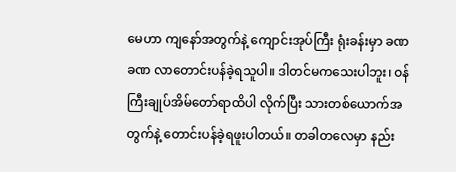မေဟာ ကျနော်အတွက်နဲ့ ကျောင်းအုပ်ကြီး ရုံးခန်းမှာ ခဏခဏ လာတောင်းပန်ခဲ့ရသူပါ။ ဒါတင်မကသေးပါဘူး၊ ဝန်ကြီးချုပ်အိမ်တော်ရာထိပါ လိုက်ပြီး သားတစ်ယောက်အတွက်နဲ့ တောင်းပန်ခဲ့ရဖူးပါတယ်။ တခါတလေမှာ နည်း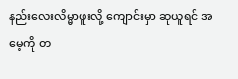နည်းလေးလိမ္မာဖူးလို့ ကျောင်းမှာ ဆုယူရင် အမေ့ကို တ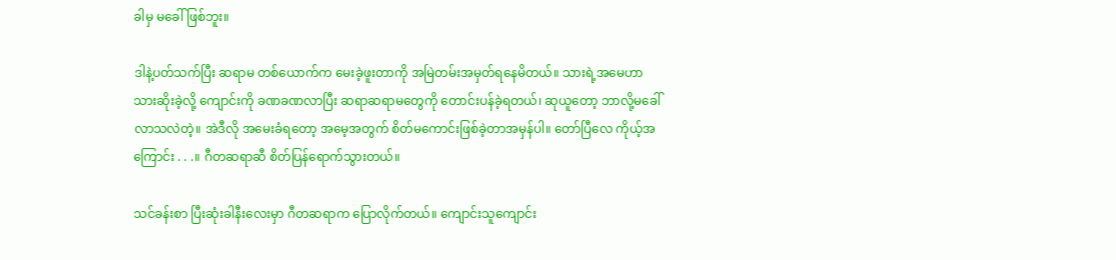ခါမှ မခေါ်ဖြစ်ဘူး။

ဒါနဲ့ပတ်သက်ပြီး ဆရာမ တစ်ယောက်က မေးခဲ့ဖူးတာကို အမြဲတမ်းအမှတ်ရနေမိတယ်။ သားရဲ့အမေဟာ သားဆိုးခဲ့လို့ ကျောင်းကို ခဏခဏလာပြီး ဆရာဆရာမတွေကို တောင်းပန်ခဲ့ရတယ်၊ ဆုယူတော့ ဘာလို့မခေါ်လာသလဲတဲ့။ အဲဒီလို အမေးခံရတော့ အမေ့အတွက် စိတ်မကောင်းဖြစ်ခဲ့တာအမှန်ပါ။ တော်ပြီလေ ကိုယ့်အကြောင်း . . .။ ဂီတဆရာဆီ စိတ်ပြန်ရောက်သွားတယ်။

သင်ခန်းစာ ပြီးဆုံးခါနီးလေးမှာ ဂီတဆရာက ပြောလိုက်တယ်။ ကျောင်းသူကျောင်း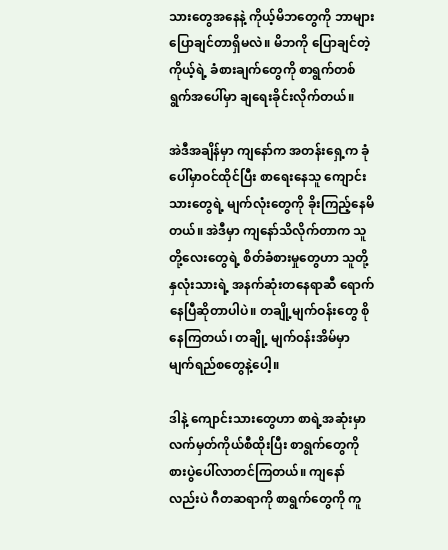သားတွေအနေနဲ့ ကိုယ့်မိဘတွေကို ဘာများပြောချင်တာရှိမလဲ။ မိဘကို ပြောချင်တဲ့ ကိုယ့်ရဲ့ ခံစားချက်တွေကို စာရွက်တစ်ရွက်အပေါ်မှာ ချရေးခိုင်းလိုက်တယ်။

အဲဒီအချိန်မှာ ကျနော်က အတန်းရှေ့က ခုံပေါ်မှာဝင်ထိုင်ပြီး စာရေးနေသူ ကျောင်းသားတွေရဲ့ မျက်လုံးတွေကို ခိုးကြည့်နေမိတယ်။ အဲဒီမှာ ကျနော်သိလိုက်တာက သူတို့လေးတွေရဲ့ စိတ်ခံစားမှုတွေဟာ သူတို့နှလုံးသားရဲ့ အနက်ဆုံးတနေရာဆီ ရောက်နေပြီဆိုတာပါပဲ။ တချို့မျက်ဝန်းတွေ စိုနေကြတယ်၊ တချို့ မျက်ဝန်းအိမ်မှာ မျက်ရည်စတွေနဲ့ပေါ့။

ဒါနဲ့ ကျောင်းသားတွေဟာ စာရဲ့အဆုံးမှာ လက်မှတ်ကိုယ်စီထိုးပြီး စာရွက်တွေကို စားပွဲပေါ်လာတင်ကြတယ်။ ကျနော်လည်းပဲ ဂီတဆရာကို စာရွက်တွေကို ကူ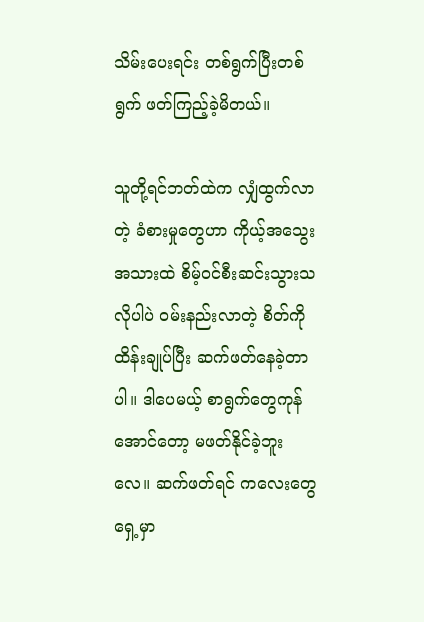သိမ်းပေးရင်း တစ်ရွက်ပြီးတစ်ရွက် ဖတ်ကြည့်ခဲ့မိတယ်။

သူတို့ရင်ဘတ်ထဲက လျှံထွက်လာတဲ့ ခံစားမှုတွေဟာ ကိုယ့်အသွေးအသားထဲ စိမ့်ဝင်စီးဆင်းသွားသလိုပါပဲ ဝမ်းနည်းလာတဲ့ စိတ်ကိုထိန်းချုပ်ပြီး ဆက်ဖတ်နေခဲ့တာပါ။ ဒါပေမယ့် စာရွက်တွေကုန်အောင်တော့ မဖတ်နိုင်ခဲ့ဘူးလေ။ ဆက်ဖတ်ရင် ကလေးတွေရှေ့မှာ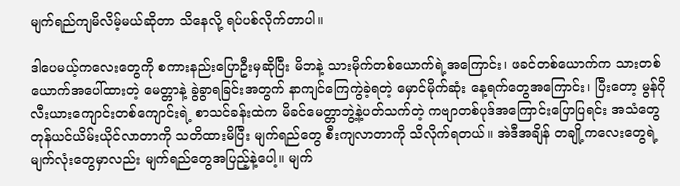မျက်ရည်ကျမိလိမ့်မယ်ဆိုတာ သိနေလို့ ရပ်ပစ်လိုက်တာပါ။

ဒါပေမယ့်ကလေးတွေကို စကားနည်းပြောဦးမှဆိုပြီး မိဘနဲ့ သားမိုက်တစ်ယောက်ရဲ့အကြောင်း၊ ဖခင်တစ်ယောက်က သားတစ်ယောက်အပေါ်ထားတဲ့ မေတ္တာနဲ့ ခွဲခွာရခြင်းအတွက် နာကျင်ကြေကွဲခဲ့ရတဲ့ မှောင်မိုက်ဆုံး နေ့ရက်တွေအကြောင်း၊ ပြီးတော့ မွန်ဂိုလီးယားကျောင်းတစ်ကျောင်းရဲ့ စာသင်ခန်းထဲက မိခင်မေတ္တာဘွဲ့နဲ့ပတ်သက်တဲ့ ကဗျာတစ်ပုဒ်အကြောင်းပြောပြရင်း အသံတွေ တုန်ယင်ယိမ်းယိုင်လာတာကို သတိထားမိပြီး မျက်ရည်တွေ စီးကျလာတာကို သိလိုက်ရတယ်။ အဲဒီအချိန် တချို့ကလေးတွေရဲ့ မျက်လုံးတွေမှာလည်း မျက်ရည်တွေအပြည့်နဲ့ပေါ့။ မျက်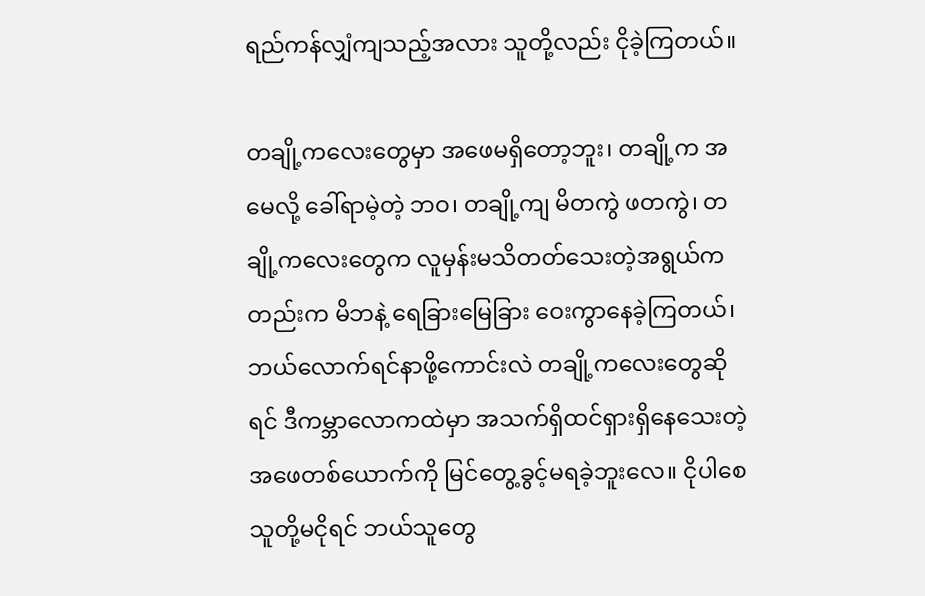ရည်ကန်လျှံကျသည့်အလား သူတို့လည်း ငိုခဲ့ကြတယ်။

တချို့ကလေးတွေမှာ အဖေမရှိတော့ဘူး၊ တချို့က အမေလို့ ခေါ်ရာမဲ့တဲ့ ဘဝ၊ တချို့ကျ မိတကွဲ ဖတကွဲ၊ တချို့ကလေးတွေက လူမှန်းမသိတတ်သေးတဲ့အရွယ်ကတည်းက မိဘနဲ့ ရေခြားမြေခြား ဝေးကွာနေခဲ့ကြတယ်၊ ဘယ်လောက်ရင်နာဖို့ကောင်းလဲ တချို့ကလေးတွေဆိုရင် ဒီကမ္ဘာလောကထဲမှာ အသက်ရှိထင်ရှားရှိနေသေးတဲ့ အဖေတစ်ယောက်ကို မြင်တွေ့ခွင့်မရခဲ့ဘူးလေ။ ငိုပါစေ သူတို့မငိုရင် ဘယ်သူတွေ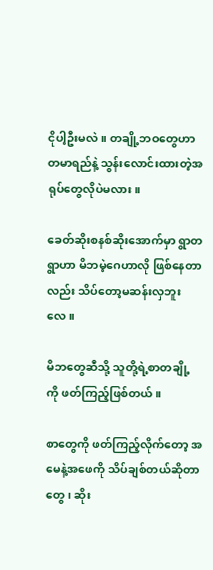ငိုပါ့ဦးမလဲ။ တချို့ဘဝတွေဟာ တမာရည်နဲ့ သွန်းလောင်းထားတဲ့အရုပ်တွေလိုပဲမလား။

ခေတ်ဆိုးစနစ်ဆိုးအောက်မှာ ရွာတရွာဟာ မိဘမဲ့‌ဂေဟာလို ဖြစ်နေတာလည်း သိပ်တော့မဆန်းလှဘူးလေ။

မိဘတွေဆီသို့ သူတို့ရဲ့စာတချို့ ကို ဖတ်ကြည့်ဖြစ်တယ်။

စာတွေကို ဖတ်ကြည့်လိုက်တော့ အမေနဲ့အဖေကို သိပ်ချစ်တယ်ဆိုတာတွေ၊ ဆိုး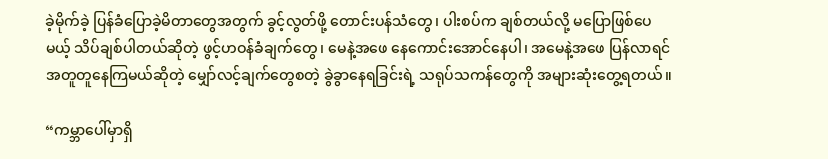ခဲ့မိုက်ခဲ့ ပြန်ခံပြောခဲ့မိတာတွေအတွက် ခွင့်လွတ်ဖို့ တောင်းပန်သံတွေ၊ ပါးစပ်က ချစ်တယ်လို့ မပြောဖြစ်ပေမယ့် သိပ်ချစ်ပါတယ်ဆိုတဲ့ ဖွင့်ဟဝန်ခံချက်တွေ၊ မေနဲ့အဖေ နေကောင်းအောင်နေပါ၊ အမေနဲ့အဖေ ပြန်လာရင် အတူတူနေကြမယ်ဆိုတဲ့ မျှော်လင့်ချက်တွေစတဲ့ ခွဲခွာနေရခြင်းရဲ့ သရုပ်သကန်တွေကို အများဆုံးတွေ့ရတယ်။

“ကမ္ဘာပေါ်မှာရှိ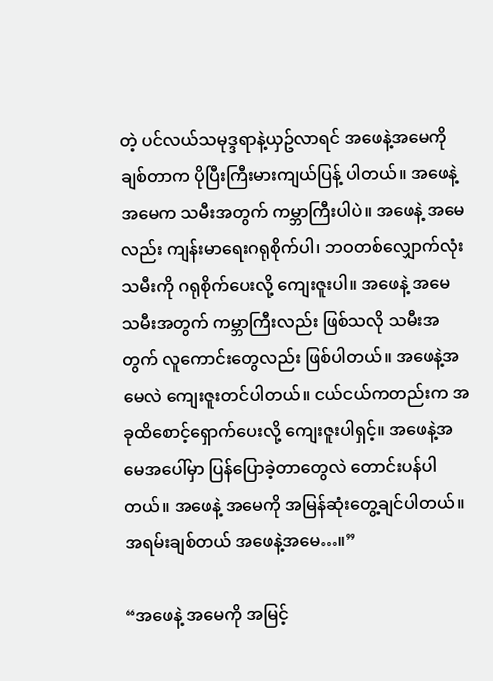တဲ့ ပင်လယ်သမုဒ္ဒရာနဲ့ယှဥ်လာရင် အဖေနဲ့အမေကို ချစ်တာက ပိုပြီးကြီးမားကျယ်ပြန့် ပါတယ်။ အဖေနဲ့အမေက သမီးအတွက် ကမ္ဘာကြီးပါပဲ။ အဖေနဲ့ အမေလည်း ကျန်းမာရေးဂရုစိုက်ပါ၊ ဘဝတစ်လျှောက်လုံး သမီးကို ဂရုစိုက်ပေးလို့ ကျေးဇူးပါ။ အဖေနဲ့ အမေ သမီးအတွက် ကမ္ဘာကြီးလည်း ဖြစ်သလို သမီးအတွက် လူကောင်းတွေလည်း ဖြစ်ပါတယ်။ အဖေနဲ့အမေလဲ ကျေးဇူးတင်ပါတယ်။ ငယ်ငယ်ကတည်းက အခုထိစောင့်ရှောက်ပေးလို့ ကျေးဇူးပါရှင့်။ အဖေနဲ့အမေအပေါ်မှာ ပြန်ပြောခဲ့တာတွေလဲ တောင်းပန်ပါတယ်။ အဖေနဲ့ အမေကို အမြန်ဆုံးတွေ့ချင်ပါတယ်။ အရမ်းချစ်တယ် အဖေနဲ့အမေ…။”

“အဖေနဲ့ အမေကို အမြင့်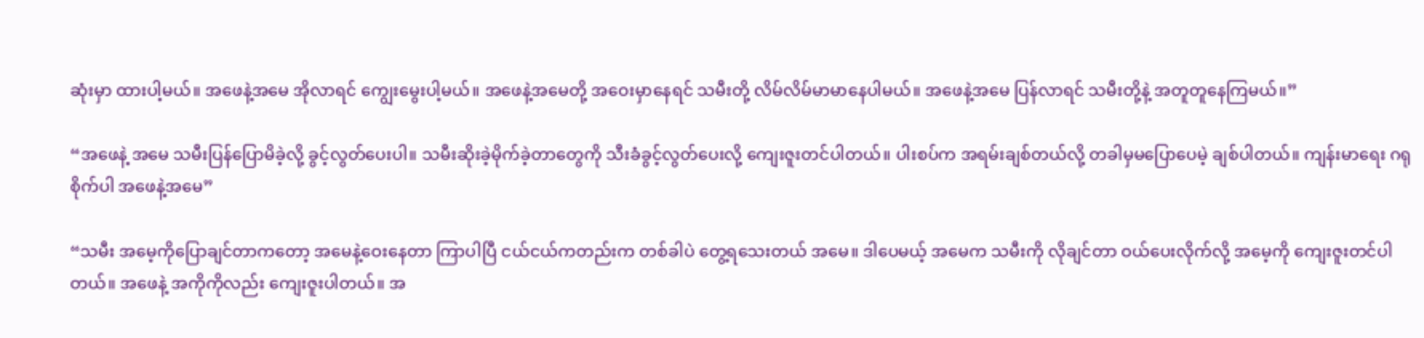ဆုံးမှာ ထားပါ့မယ်။ အဖေနဲ့အမေ အိုလာရင် ကျွေးမွေးပါ့မယ်။ အဖေနဲ့အမေတို့ အဝေးမှာနေရင် သမီးတို့ လိမ်လိမ်မာမာနေပါမယ်။ အဖေနဲ့အမေ ပြန်လာရင် သမီးတို့နဲ့ အတူတူနေကြမယ်။”

“အဖေနဲ့ အမေ သမီးပြန်ပြောမိခဲ့လို့ ခွင့်လွတ်ပေးပါ။ သမီးဆိုးခဲ့မိုက်ခဲ့တာတွေကို သီးခံခွင့်လွတ်ပေးလို့ ကျေးဇူးတင်ပါတယ်။ ပါးစပ်က အရမ်းချစ်တယ်လို့ တခါမှမပြောပေမဲ့ ချစ်ပါတယ်။ ကျန်းမာရေး ဂရုစိုက်ပါ အဖေနဲ့အမေ”

“သမီး အမေ့ကိုပြောချင်တာကတော့ အမေနဲ့ဝေးနေတာ ကြာပါပြီ ငယ်ငယ်ကတည်းက တစ်ခါပဲ တွေ့ရသေးတယ် အမေ။ ဒါပေမယ့် အမေက သမီးကို လိုချင်တာ ဝယ်ပေးလိုက်လို့ အမေ့ကို ကျေးဇူးတင်ပါတယ်။ အဖေနဲ့ အကိုကိုလည်း ကျေးဇူးပါတယ်။ အ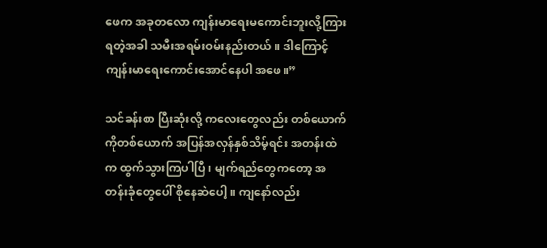ဖေက အခုတလော ကျန်းမာရေးမကောင်းဘူးလို့ကြားရတဲ့အခါ သမီးအရမ်းဝမ်းနည်းတယ်။ ဒါကြောင့် ကျန်းမာရေးကောင်းအောင်နေပါ အဖေ။”

သင်ခန်းစာ ပြီးဆုံးလို့ ကလေးတွေလည်း တစ်ယောက်ကိုတစ်ယောက် အပြန်အလှန်နှစ်သိမ့်ရင်း အတန်းထဲက ထွက်သွားကြပါပြီ၊ မျက်ရည်တွေကတော့ အတန်းခုံတွေပေါ် စိုနေဆဲပေါ့။ ကျနော်လည်း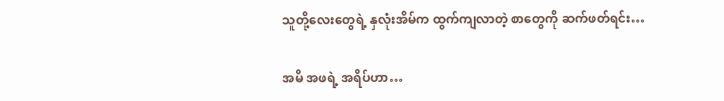သူတို့လေးတွေရဲ့ နှလုံးအိမ်က ထွက်ကျလာတဲ့ စာတွေကို ဆက်ဖတ်ရင်း…

အမိ အဖရဲ့ အရိပ်ဟာ…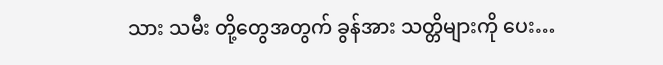သား သမီး တို့တွေအတွက် ခွန်အား သတ္တိများကို ပေး…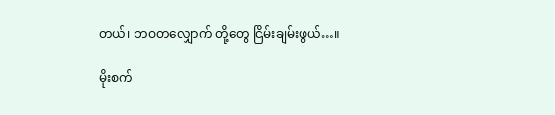တယ်၊ ဘဝတလျှောက် တို့တွေ ငြိမ်းချမ်းဖွယ်…။

မိုးစက်